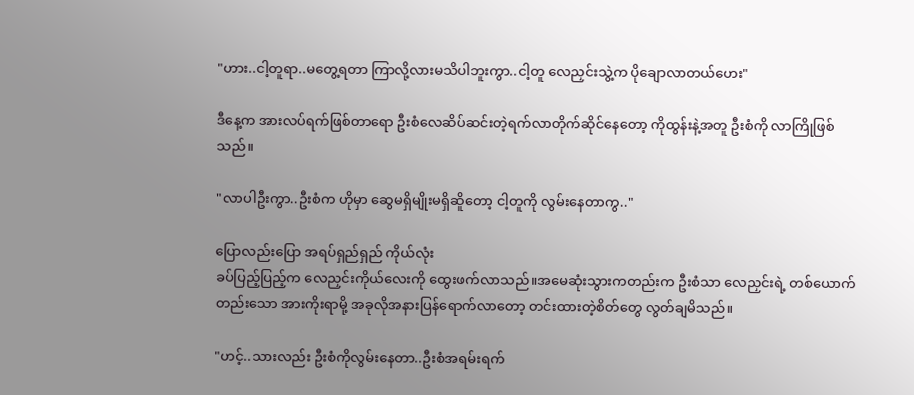"ဟား..ငါ့တူရာ..မတွေ့ရတာ ကြာလို့လားမသိပါဘူးကွာ..ငါ့တူ လေညှင်းသွဲ့က ပိုချောလာတယ်ဟေး"

ဒီနေ့က အားလပ်ရက်ဖြစ်တာရော ဦးစံလေဆိပ်ဆင်းတဲ့ရက်လာတိုက်ဆိုင်နေတော့ ကိုထွန်းနဲ့အတူ ဦးစံကို လာကြိုဖြစ်သည်။

"လာပါဦးကွာ..ဦးစံက ဟိုမှာ ဆွေမရှိမျိုးမရှိဆိူတော့ ငါ့တူကို လွမ်းနေတာကွ.."

ပြောလည်းပြော အရပ်ရှည်ရှည် ကိုယ်လုံး
ခပ်ပြည့်ပြည့်က လေညှင်းကိုယ်လေးကို ထွေးဖက်လာသည်။အမေဆုံးသွားကတည်းက ဦးစံသာ လေညှင်းရဲ့ တစ်ယောက်တည်းသော အားကိုးရာမို့ အခုလိုအနားပြန်ရောက်လာတော့ တင်းထားတဲ့စိတ်တွေ လွတ်ချမိသည်။

"ဟင့်..သားလည်း ဦးစံကိုလွမ်းနေတာ..ဦးစံအရမ်းရက်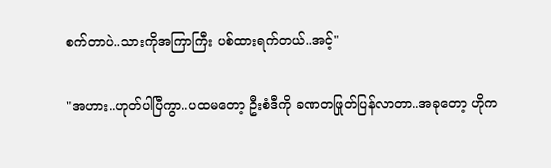စက်တာပဲ..သားကိုအကြာကြီး ပစ်ထားရက်တယ်..အင့်"

"အဟား..ဟုတ်ပါပြီကွာ..ပထမတော့ ဦးစံဒီကို ခဏတဖြုတ်ပြန်လာတာ..အခုတော့ ဟိုက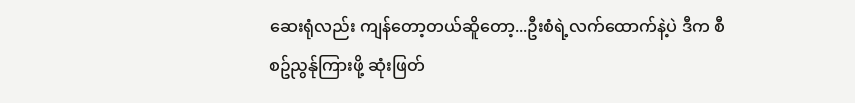ဆေးရုံလည်း ကျန်တော့တယ်ဆိူတော့...ဦးစံရဲ့လက်ထောက်နဲ့ပဲ ဒီက စီစဥ်ညွန်ုကြားဖို့ ဆုံးဖြတ်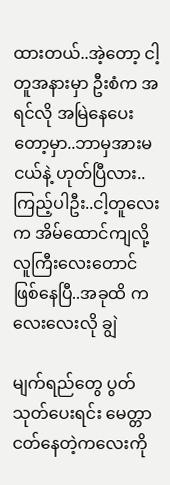ထားတယ်..အဲ့တော့ ငါ့တူအနားမှာ ဦးစံက အရင်လို အမြဲနေပေးတော့မှာ..ဘာမှအားမငယ်နဲ့ ဟုတ်ပြီလား..ကြည့်ပါဦး..ငါ့တူလေးက အိမ်ထောင်ကျလို့ လူကြီးလေးတောင် ဖြစ်နေပြီ..အခုထိ ကလေးလေးလို ချွဲ

မျက်ရည်တွေ ပွတ်သုတ်ပေးရင်း မေတ္တာငတ်နေတဲ့ကလေးကို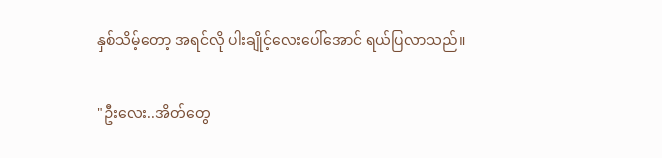နှစ်သိမ့်တော့ အရင်လို ပါးချိုင့်လေးပေါ်အောင် ရယ်ပြလာသည်။

"ဦးလေး..အိတ်တွေ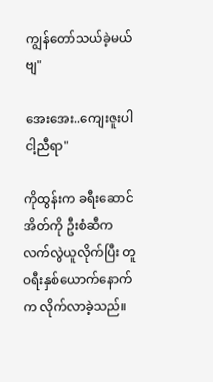ကျွန်တော်သယ်ခဲ့မယ်ဗျ"

အေးအေး..ကျေးဇူးပါ ငါ့ညီရာ"

ကိုထွန်းက ခရီးဆောင်အိတ်ကို ဦးစံဆီက လက်လွဲယူလိုက်ပြီး တူဝရီးနှစ်ယောက်နောက်က လိုက်လာခဲ့သည်။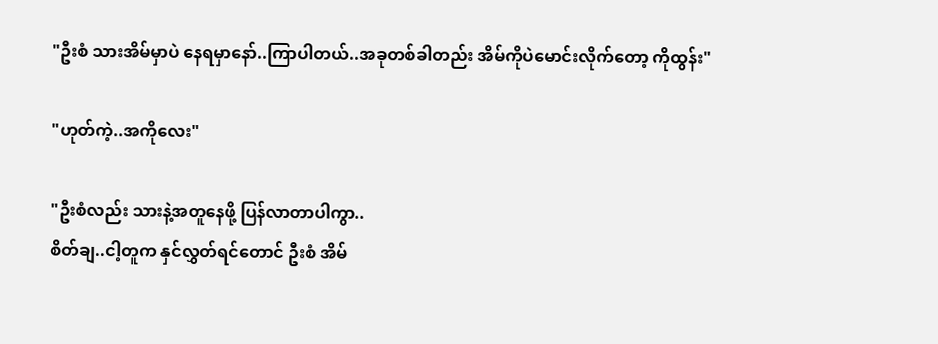"ဦးစံ သားအိမ်မှာပဲ နေရမှာနော်..ကြာပါတယ်..အခုတစ်ခါတည်း အိမ်ကိုပဲမောင်းလိုက်တော့ ကိုထွန်း"

"ဟုတ်ကဲ့..အကိုလေး"

"ဦးစံလည်း သားနဲ့အတူနေဖို့ ပြန်လာတာပါကွာ..
စိတ်ချ..ငါ့တူက နှင်လွှတ်ရင်တောင် ဦးစံ အိမ်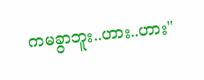ကမခွာဘူး..ဟား..ဟား"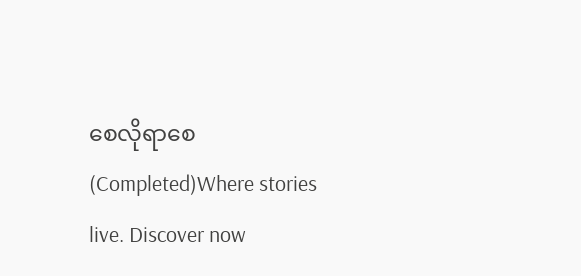စေလိုရာစေ(Completed)Where stories live. Discover now